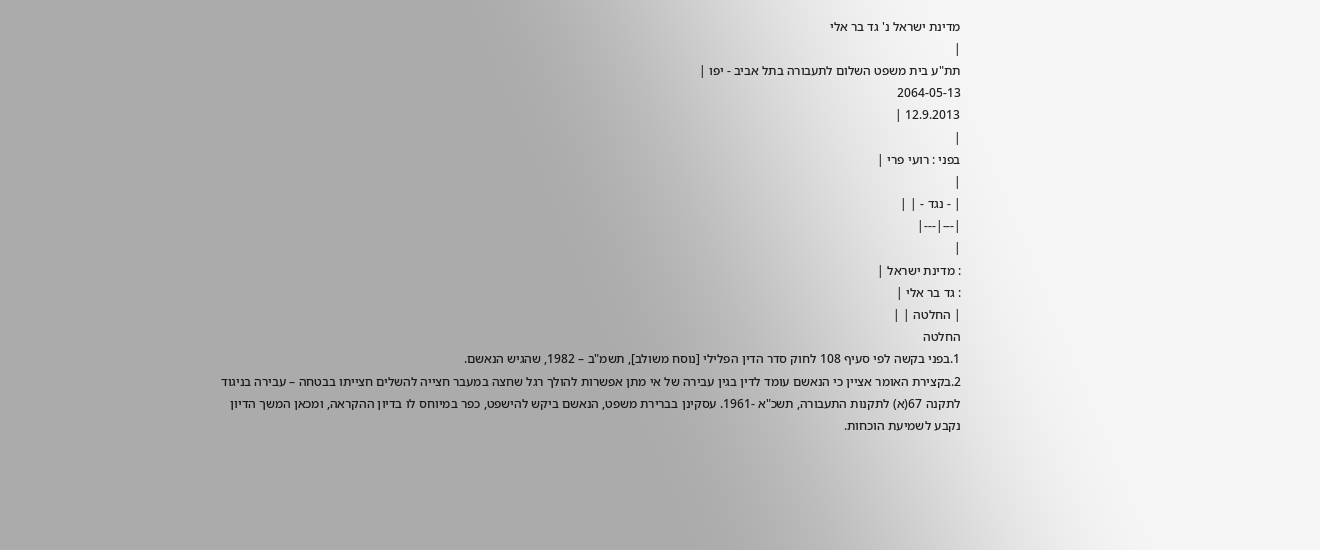מדינת ישראל נ' גד בר אלי
|
תת"ע בית משפט השלום לתעבורה בתל אביב - יפו |
2064-05-13
12.9.2013 |
|
בפני : רועי פרי |
|
| - נגד - | |
|---|---|
|
: מדינת ישראל |
: גד בר אלי |
| החלטה | |
החלטה
1.בפני בקשה לפי סעיף 108 לחוק סדר הדין הפלילי [נוסח משולב], תשמ"ב – 1982, שהגיש הנאשם.
2.בקצירת האומר אציין כי הנאשם עומד לדין בגין עבירה של אי מתן אפשרות להולך רגל שחצה במעבר חצייה להשלים חצייתו בבטחה – עבירה בניגוד לתקנה 67(א) לתקנות התעבורה, תשכ"א -1961. עסקינן בברירת משפט, הנאשם ביקש להישפט, כפר במיוחס לו בדיון ההקראה, ומכאן המשך הדיון נקבע לשמיעת הוכחות.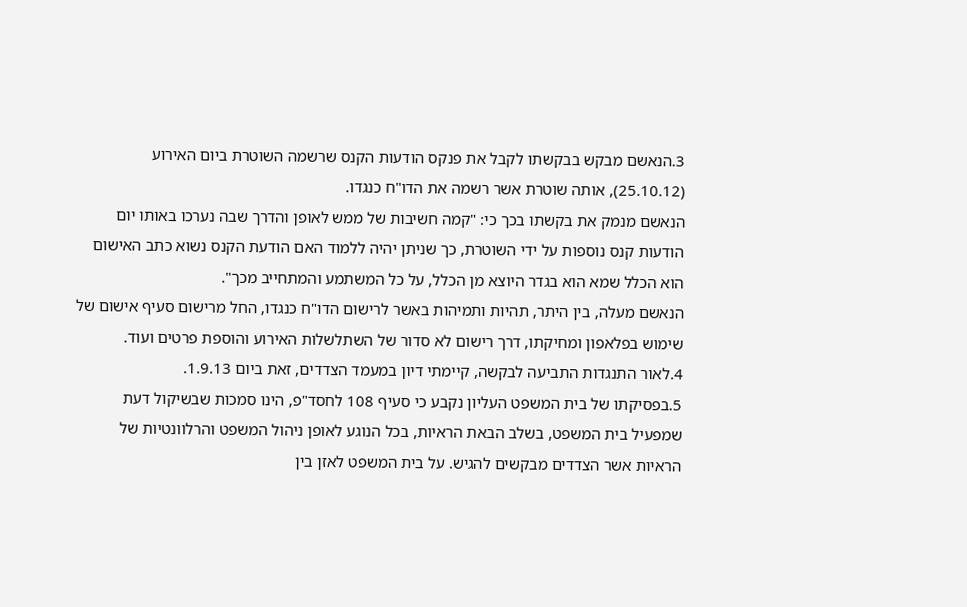3.הנאשם מבקש בבקשתו לקבל את פנקס הודעות הקנס שרשמה השוטרת ביום האירוע (25.10.12), אותה שוטרת אשר רשמה את הדו"ח כנגדו.
הנאשם מנמק את בקשתו בכך כי: "קמה חשיבות של ממש לאופן והדרך שבה נערכו באותו יום הודעות קנס נוספות על ידי השוטרת, כך שניתן יהיה ללמוד האם הודעת הקנס נשוא כתב האישום הוא הכלל שמא הוא בגדר היוצא מן הכלל, על כל המשתמע והמתחייב מכך".
הנאשם מעלה, בין היתר, תהיות ותמיהות באשר לרישום הדו"ח כנגדו, החל מרישום סעיף אישום של שימוש בפלאפון ומחיקתו, דרך רישום לא סדור של השתלשלות האירוע והוספת פרטים ועוד.
4.לאור התנגדות התביעה לבקשה, קיימתי דיון במעמד הצדדים, זאת ביום 1.9.13.
5.בפסיקתו של בית המשפט העליון נקבע כי סעיף 108 לחסד"פ, הינו סמכות שבשיקול דעת שמפעיל בית המשפט, בשלב הבאת הראיות, בכל הנוגע לאופן ניהול המשפט והרלוונטיות של הראיות אשר הצדדים מבקשים להגיש. על בית המשפט לאזן בין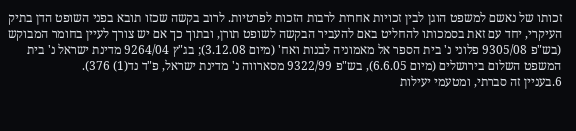זכותו של נאשם למשפט הוגן לבין זכויות אחרות לרבות הזכות לפרטיות. לרוב בקשה שכזו תובא בפני השופט הדן בתיק העיקרי, יחד עם זאת בסמכותו להחליט באם להעביר הבקשה לשופט תורן, ובתוך כך אם יש צורך לעיין בחומר המבוקש (בש"פ 9305/08 פלוני נ' בית הספר אל מאמוניה לבנות ואח' (מיום 3.12.08); בג"ץ 9264/04 מדינת ישראל נ' בית המשפט השלום בירושלים (מיום 6.6.05), בש"פ 9322/99 מסארווה נ' מדינת ישראל, פ"ד נד(1) 376).
6.בעניין זה סברתי, ומטעמי יעילות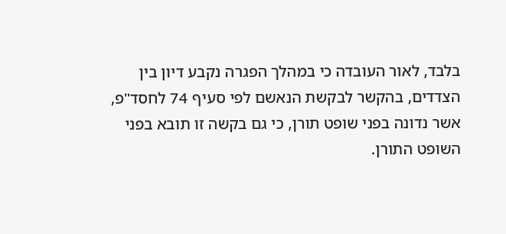בלבד, לאור העובדה כי במהלך הפגרה נקבע דיון בין הצדדים, בהקשר לבקשת הנאשם לפי סעיף 74 לחסד"פ, אשר נדונה בפני שופט תורן, כי גם בקשה זו תובא בפני השופט התורן.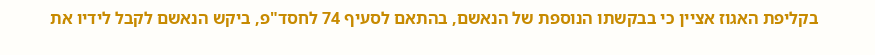בקליפת האגוז אציין כי בבקשתו הנוספת של הנאשם, בהתאם לסעיף 74 לחסד"פ, ביקש הנאשם לקבל לידיו את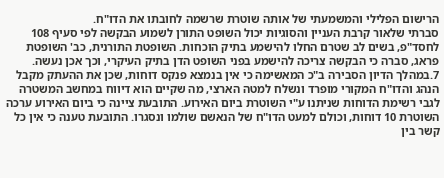הרישום הפלילי והמשמעתי של אותה שוטרת שרשמה לחובתו את הדו"ח.
סברתי שלאור קרבת העניין והסוגיות יכול השופט התורן לשמוע הבקשה לפי סעיף 108 לחסד"פ, בשים לב שטרם החלו להישמע בתיק הוכחות. השופטת התורנית, כב' השופטת פראג, סברה כי הבקשה צריכה להישמע בפני השופט הדן בתיק העיקרי, וכך אכן נעשה.
7.במהלך הדיון הסבירה ב"כ המאשימה כי אין בנמצא פנקס דוחות, שכן את ההעתק מקבל הנהג והדו"ח המקורי מופרד ונשלח למטה הארצי, מה שקיים הוא דיווח במחשב המשטרה לגבי רשימת הדוחות שניתנו ע"י השוטרת ביום האירוע. התובעת ציינה כי ביום האירוע ערכה השוטרת 10 דוחות, וכולם למעט הדו"ח של הנאשם שולמו ונסגרו. התובעת טענה כי אין כל קשר בין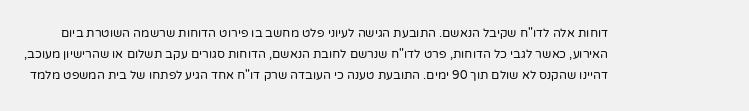דוחות אלה לדו"ח שקיבל הנאשם. התובעת הגישה לעיוני פלט מחשב בו פירוט הדוחות שרשמה השוטרת ביום האירוע, כאשר לגבי כל הדוחות, פרט לדו"ח שנרשם לחובת הנאשם, הדוחות סגורים עקב תשלום או שהרישיון מעוכב, דהיינו שהקנס לא שולם תוך 90 ימים. התובעת טענה כי העובדה שרק דו"ח אחד הגיע לפתחו של בית המשפט מלמד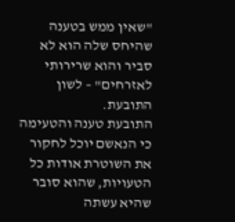"שאין ממש בטענה שהיחס שלה הוא לא סביר והוא שרירותי לאזרחים" – לשון התובעת.
התובעת טענה והטעימה כי הנאשם יוכל לחקור את השוטרת אודות כל הטעויות, שהוא סובר שהיא עשתה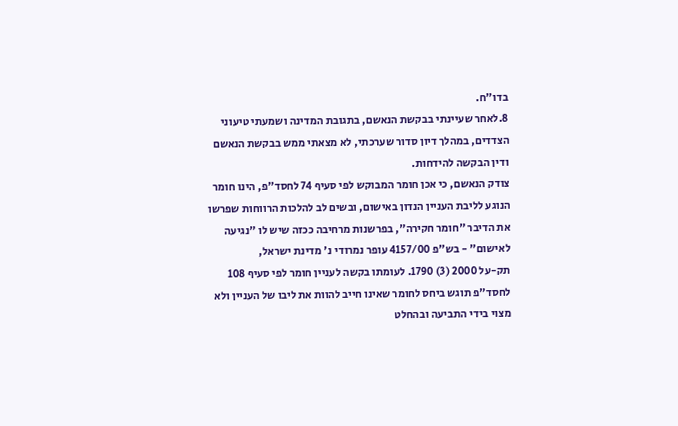בדו"ח.
8.לאחר שעיינתי בבקשת הנאשם, בתגובת המדינה ושמעתי טיעוני הצדדים, במהלך דיון סדור שערכתי, לא מצאתי ממש בבקשת הנאשם ודין הבקשה להידחות.
צודק הנאשם, כי אכן חומר המבוקש לפי סעיף 74 לחסד"פ, הינו חומר הנוגע לליבת העניין הנדון באישום, ובשים לב להלכות הרווחות שפרשו את הדיבר "חומר חקירה", בפרשנות מרחיבה ככזה שיש לו "נגיעה לאישום" - בש"פ 4157/00 עופר נמרודי נ' מדינת ישראל,
תק-על 2000 (3) 1790. לעומתו בקשה לעניין חומר לפי סעיף 108 לחסד"פ תוגש ביחס לחומר שאינו חייב להוות את ליבו של העניין ולא מצוי בידי התביעה ובהחלט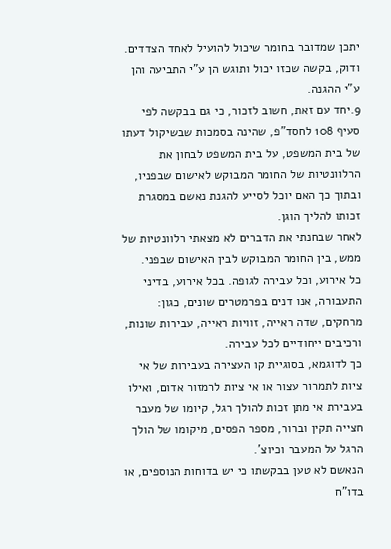יתכן שמדובר בחומר שיכול להועיל לאחד הצדדים. ודוק, בקשה שכזו יכול ותוגש הן ע"י התביעה והן ע"י ההגנה.
9.יחד עם זאת, חשוב לזכור, כי גם בבקשה לפי סעיף 108 לחסד"פ, שהינה בסמכות שבשיקול דעתו של בית המשפט, על בית המשפט לבחון את הרלוונטיות של החומר המבוקש לאישום שבפניו, ובתוך כך האם יוכל לסייע להגנת נאשם במסגרת זכותו להליך הוגן.
לאחר שבחנתי את הדברים לא מצאתי רלוונטיות של ממש, בין החומר המבוקש לבין האישום שבפני.
כל אירוע, וכל עבירה לגופה. בכל אירוע, בדיני התעבורה, אנו דנים בפרמטרים שונים, כגון: מרחקים, שדה ראייה, זוויות ראייה, עבירות שונות, ורכיבים ייחודיים לכל עבירה.
כך לדוגמא, בסוגיית קו העצירה בעבירות של אי ציות לתמרור עצור או אי ציות לרמזור אדום, ואילו בעבירת אי מתן זכות להולך רגל, קיומו של מעבר חצייה תקין וברור, מספר הפסים, מיקומו של הולך הרגל על המעבר וכיוצ'.
הנאשם לא טען בבקשתו כי יש בדוחות הנוספים, או בדו"ח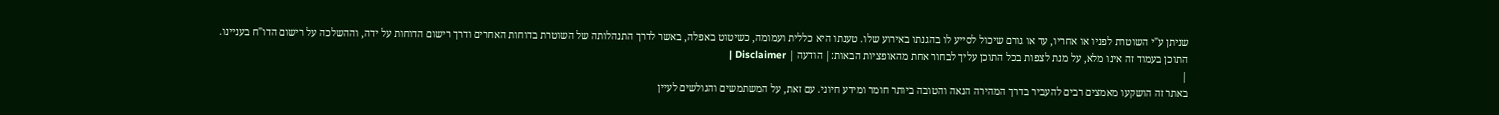שניתן ע"י השוטרת לפניו או אחריו, עד או גורם שיכול לסייע לו בהגנתו באירוע שלו. טענתו היא כללית ועמומה, כשיטוט באפלה, באשר לדרך התנהלותה של השוטרת בדוחות האחרים ודרך רישום הדוחות על ידה, וההשלכה על רישום הדו"ח בעניינו.
התוכן בעמוד זה אינו מלא, על מנת לצפות בכל התוכן עליך לבחור אחת מהאופציות הבאות:| הודעה | Disclaimer |
|
באתר זה הושקעו מאמצים רבים להעביר בדרך המהירה הנאה והטובה ביותר חומר ומידע חיוני. עם זאת, על המשתמשים והגולשים לעיין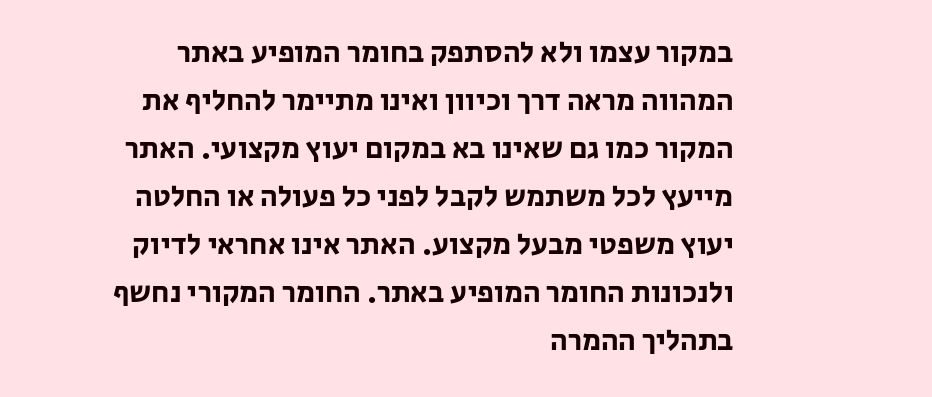במקור עצמו ולא להסתפק בחומר המופיע באתר המהווה מראה דרך וכיוון ואינו מתיימר להחליף את המקור כמו גם שאינו בא במקום יעוץ מקצועי. האתר מייעץ לכל משתמש לקבל לפני כל פעולה או החלטה יעוץ משפטי מבעל מקצוע. האתר אינו אחראי לדיוק ולנכונות החומר המופיע באתר. החומר המקורי נחשף בתהליך ההמרה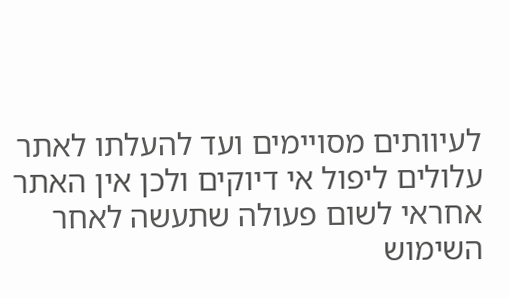לעיוותים מסויימים ועד להעלתו לאתר עלולים ליפול אי דיוקים ולכן אין האתר אחראי לשום פעולה שתעשה לאחר השימוש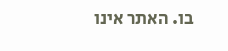בו. האתר אינו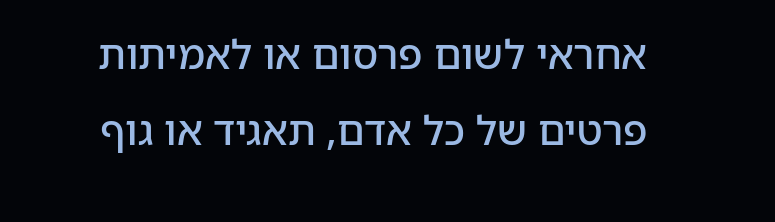אחראי לשום פרסום או לאמיתות פרטים של כל אדם, תאגיד או גוף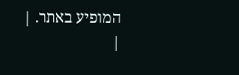המופיע באתר. |
|